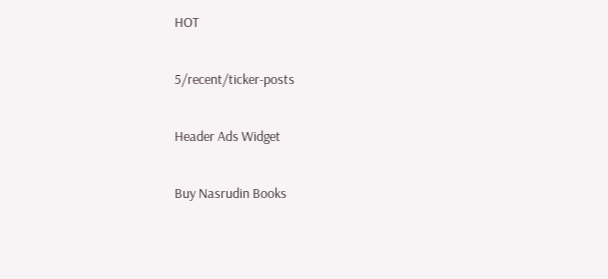HOT

5/recent/ticker-posts

Header Ads Widget

Buy Nasrudin Books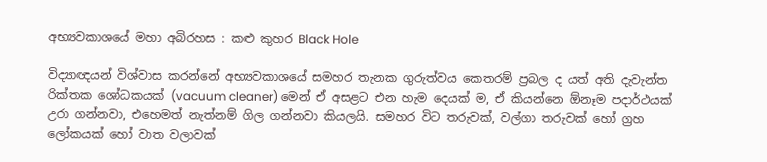අභ්‍යවකාශයේ මහා අබිරහස : කළු කුහර Black Hole

විද්‍යාඥයන් විශ්වාස කරන්නේ අභ්‍යවකාශයේ සමහර තැනක ගුරුත්වය කෙතරම් ප්‍රබල ද යත් අති දැවැන්ත රික්තක ශෝධකයක් (vacuum cleaner) මෙන් ඒ අසළට එන හැම දෙයක් ම, ඒ කියන්නෙ ඕනෑම පදාර්ථයක් උරා ගන්නවා, එහෙමත් නැත්නම් ගිල ගන්නවා කියලයි. සමහර විට තරුවක්, වල්ගා තරුවක් හෝ ග්‍රහ ලෝකයක් හෝ වාත වලාවක්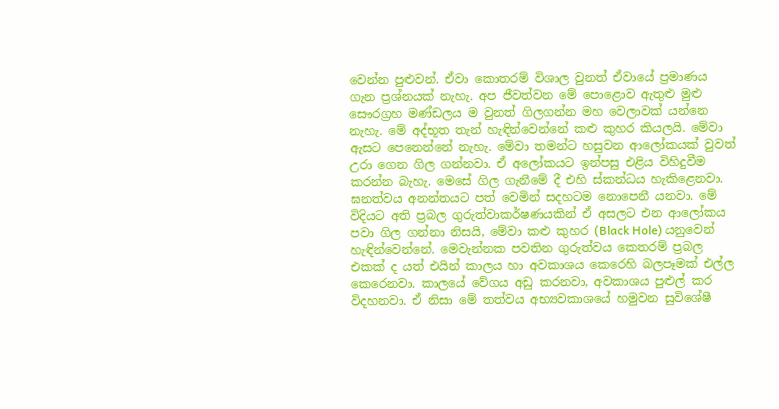වෙන්න පුළුවන්. ඒවා කොතරම් විශාල වුනත් ඒවායේ ප්‍රමාණය ගැන ප්‍රශ්නයක් නැහැ. අප ජීවත්වන මේ පොළොව ඇතුළු මුළු සෞරග්‍රහ මණ්ඩලය ම වුනත් ගිලගන්න මහ වෙලාවක් යන්නෙ නැහැ. මේ අද්භූත තැන් හැඳින්වෙන්නේ කළු කුහර කියලයි. මේවා ඇසට පෙනෙන්නේ නැහැ. මේවා තමන්ට හසුවන ආලෝකයක් වුවත් උරා ගෙන ගිල ගන්නවා. ඒ අලෝකයට ඉන්පසු එළිය විහිදුවීම කරන්න බැහැ. මෙසේ ගිල ගැනීමේ දී එහි ස්කන්ධය හැකිළෙනවා. ඝනත්වය අනන්තයට පත් වෙමින් සදහටම නොපෙනී යනවා. මේ විදියට අති ප්‍රබල ගුරුත්වාකර්ෂණයකින් ඒ අසලට එන ආලෝකය පවා ගිල ගන්නා නිසයි, මේවා කළු කුහර (Black Hole) යනුවෙන් හැඳින්වෙන්නේ. මෙවැන්නක පවතින ගුරුත්වය කෙතරම් ප්‍රබල එකක් ද යත් එයින් කාලය හා අවකාශය කෙරෙහි බලපෑමක් එල්ල කෙරෙනවා. කාලයේ වේගය අඩු කරනවා, අවකාශය පුළුල් කර විදහනවා. ඒ නිසා මේ තත්වය අභ්‍යවකාශයේ හමුවන සුවිශේෂී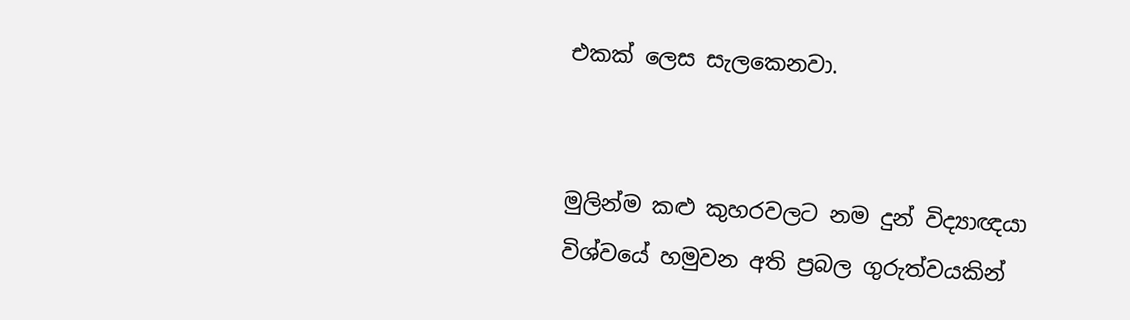එකක් ලෙස සැලකෙනවා.


මුලින්ම කළු කුහරවලට නම දුන් විද්‍යාඥයා
විශ්වයේ හමුවන අති ප්‍රබල ගුරුත්වයකින්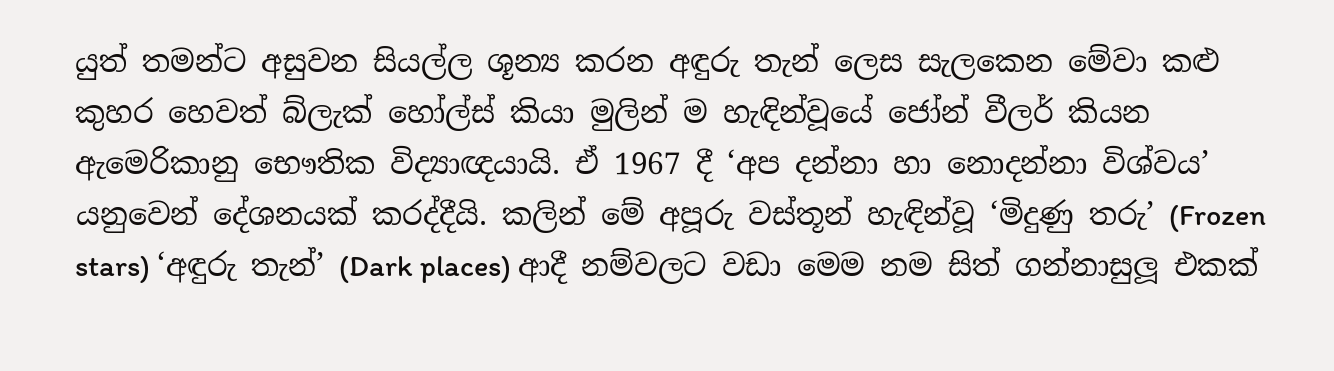යුත් තමන්ට අසුවන සියල්ල ශූන්‍ය කරන අඳුරු තැන් ලෙස සැලකෙන මේවා කළු කුහර හෙවත් බ්ලැක් හෝල්ස් කියා මුලින් ම හැඳින්වූයේ ජෝන් වීලර් කියන ඇමෙරිකානු භෞතික විද්‍යාඥයායි. ඒ 1967 දී ‘අප දන්නා හා නොදන්නා විශ්වය’ යනුවෙන් දේශනයක් කරද්දීයි. කලින් මේ අපූරු වස්තූන් හැඳින්වූ ‘මිදුණු තරු’ (Frozen stars) ‘අඳුරු තැන්’ (Dark places) ආදී නම්වලට වඩා මෙම නම සිත් ගන්නාසුලූ එකක්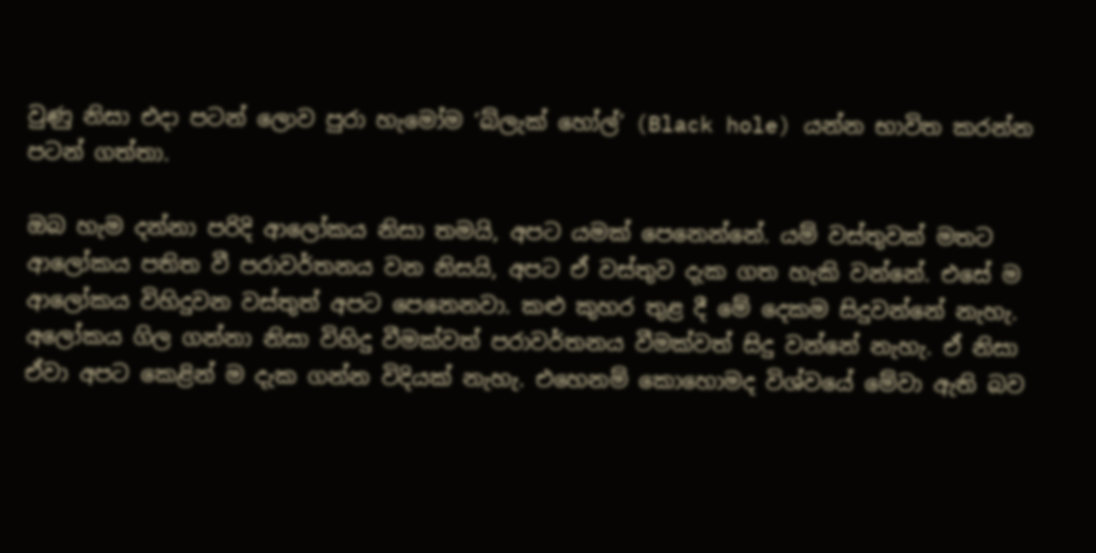වුණු නිසා එදා පටන් ලොව පුරා හැමෝම ‘බ්ලැක් හෝල්’ (Black hole) යන්න භාවිත කරන්න පටන් ගත්තා.

ඔබ හැම දන්නා පරිදි ආලෝකය නිසා තමයි, අපට යමක් පෙනෙන්නේ. යම් වස්තුවක් මතට ආලෝකය පතිත වී පරාවර්තනය වන නිසයි, අපට ඒ වස්තුව දැක ගත හැකි වන්නේ. එසේ ම ආලෝකය විහිදුවන වස්තුත් අපට පෙනෙනවා. කළු කුහර තුළ දී මේ දෙකම සිදුවන්නේ නැහැ. අලෝකය ගිල ගන්නා නිසා විහිදු වීමක්වත් පරාවර්තනය වීමක්වත් සිදු වන්නේ නැහැ. ඒ නිසා ඒවා අපට කෙළින් ම දැක ගන්න විදියක් නැහැ. එහෙනම් කොහොමද විශ්වයේ මේවා ඇති බව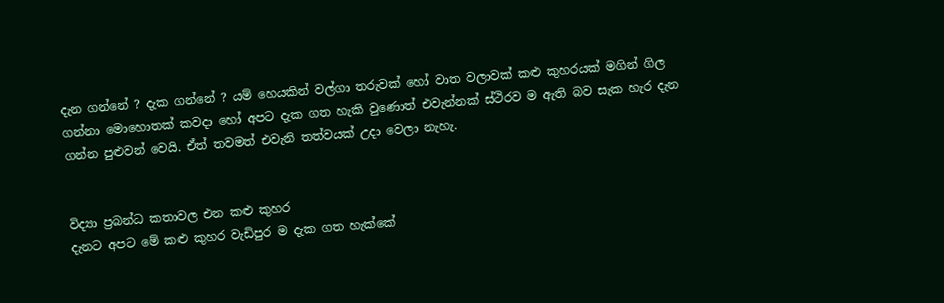දැන ගන්නේ ? දැක ගන්නේ ? යම් හෙයකින් වල්ගා තරුවක් හෝ වාත වලාවක් කළු කුහරයක් මගින් ගිල ගන්නා මොහොතක් කවදා හෝ අපට දැක ගත හැකි වුණොත් එවැන්නක් ස්ථිරව ම ඇති බව සැක හැර දැන ගන්න පුළුවන් වෙයි. ඒත් තවමත් එවැනි තත්වයක් උදා වෙලා නැහැ.


විද්‍යා ප්‍රබන්ධ කතාවල එන කළු කුහර
දැනට අපට මේ කළු කුහර වැඩිපුර ම දැක ගත හැක්කේ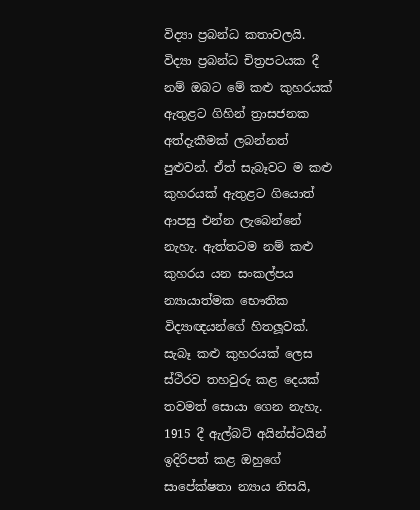විද්‍යා ප්‍රබන්ධ කතාවලයි. විද්‍යා ප්‍රබන්ධ චිත්‍රපටයක දී නම් ඔබට මේ කළු කුහරයක් ඇතුළට ගිහින් ත්‍රාසජනක අත්දැකීමක් ලබන්නත් පුළුවන්. ඒත් සැබෑවට ම කළු කුහරයක් ඇතුළට ගියොත් ආපසු එන්න ලැබෙන්නේ නැහැ. ඇත්තටම නම් කළු කුහරය යන සංකල්පය න්‍යායාත්මක භෞතික විද්‍යාඥයන්ගේ හිතලූවක්. සැබෑ කළු කුහරයක් ලෙස ස්ථිරව තහවුරු කළ දෙයක් තවමත් සොයා ගෙන නැහැ. 1915 දී ඇල්බට් අයින්ස්ටයින් ඉදිරිපත් කළ ඔහුගේ සාපේක්ෂතා න්‍යාය නිසයි,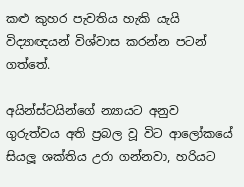කළු කුහර පැවතිය හැකි යැයි විද්‍යාඥයන් විශ්වාස කරන්න පටන් ගත්තේ.

අයින්ස්ටයින්ගේ න්‍යායට අනුව ගුරුත්වය අති ප්‍රබල වූ විට ආලෝකයේ සියලූ ශක්තිය උරා ගන්නවා, හරියට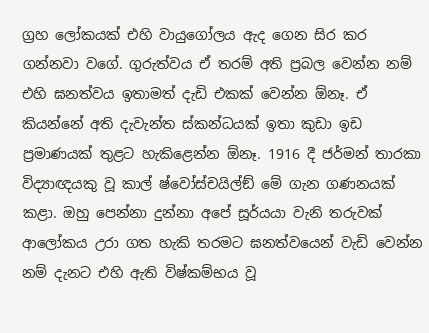ග්‍රහ ලෝකයක් එහි වායුගෝලය ඇද ගෙන සිර කර ගන්නවා වගේ. ගුරුත්වය ඒ තරම් අති ප්‍රබල වෙන්න නම් එහි ඝනත්වය ඉතාමත් දැඩි එකක් වෙන්න ඕනෑ. ඒ කියන්නේ අති දැවැන්ත ස්කන්ධයක් ඉතා කුඩා ඉඩ ප්‍රමාණයක් තුළට හැකිළෙන්න ඕනෑ. 1916 දී ජර්මන් තාරකා විද්‍යාඥයකු වූ කාල් ෂ්වෝස්චයිල්ඞ් මේ ගැන ගණනයක් කළා. ඔහු පෙන්නා දුන්නා අපේ සූර්යයා වැනි තරුවක් ආලෝකය උරා ගත හැකි තරමට ඝනත්වයෙන් වැඩි වෙන්න නම් දැනට එහි ඇති විෂ්කම්භය වූ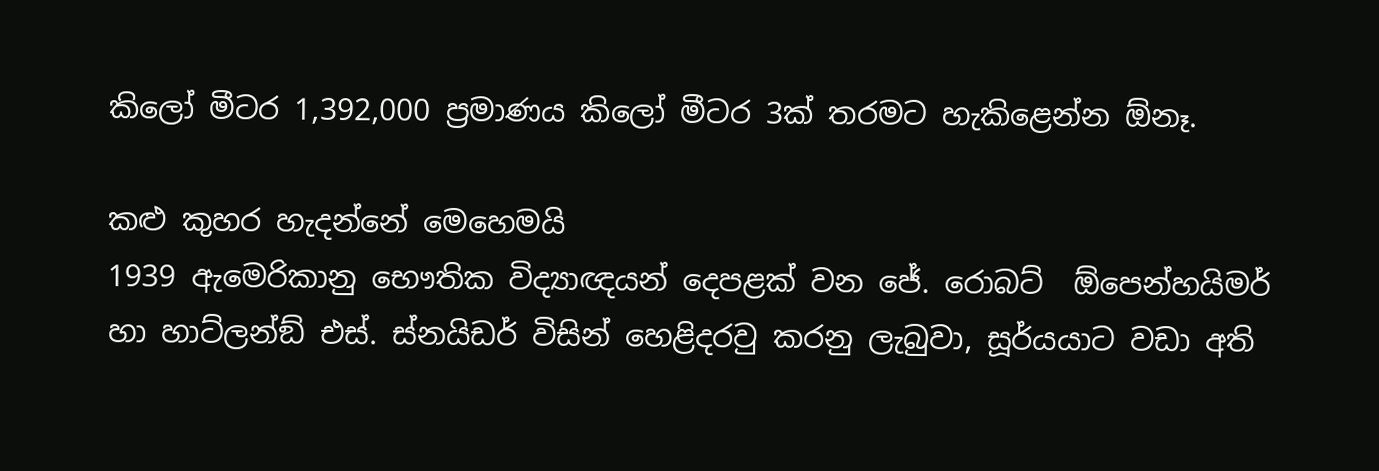කිලෝ මීටර 1,392,000 ප්‍රමාණය කිලෝ මීටර 3ක් තරමට හැකිළෙන්න ඕනෑ.

කළු කුහර හැදන්නේ මෙහෙමයි
1939 ඇමෙරිකානු භෞතික විද්‍යාඥයන් දෙපළක් වන ජේ. රොබට්  ඕපෙන්හයිමර් හා හාට්ලන්ඞ් එස්. ස්නයිඩර් විසින් හෙළිදරවු කරනු ලැබුවා, සූර්යයාට වඩා අති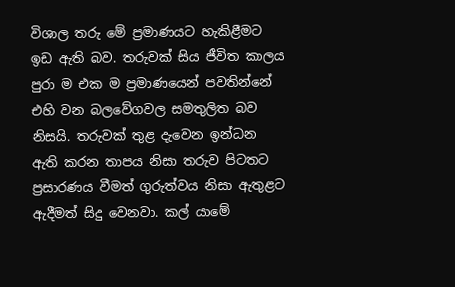විශාල තරු මේ ප්‍රමාණයට හැකිළීමට ඉඩ ඇති බව. තරුවක් සිය ජීවිත කාලය පුරා ම එක ම ප්‍රමාණයෙන් පවතින්නේ එහි වන බලවේගවල සමතුලිත බව නිසයි. තරුවක් තුළ දැවෙන ඉන්ධන ඇති කරන තාපය නිසා තරුව පිටතට ප්‍රසාරණය වීමත් ගුරුත්වය නිසා ඇතුළට ඇදීමත් සිදු වෙනවා. කල් යාමේ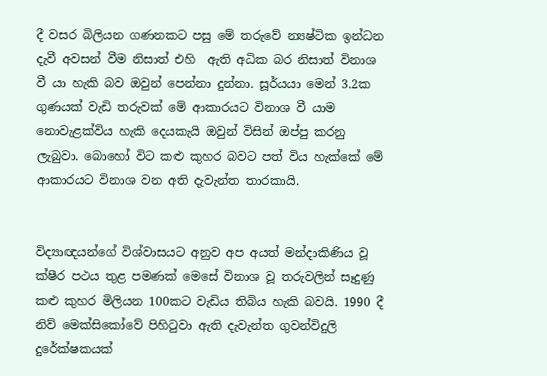දී වසර බිලියන ගණනකට පසු මේ තරුවේ න්‍යෂ්ටික ඉන්ධන දැවී අවසන් වීම නිසාත් එහි  ඇති අධික බර නිසාත් විනාශ වී යා හැකි බව ඔවුන් පෙන්නා දුන්නා. සූර්යයා මෙන් 3.2ක ගුණයක් වැඩි තරුවක් මේ ආකාරයට විනාශ වී යාම නොවැළක්විය හැකි දෙයකැයි ඔවුන් විසින් ඔප්පු කරනු ලැබුවා. බොහෝ විට කළු කුහර බවට පත් විය හැක්කේ මේ ආකාරයට විනාශ වන අති දැවැන්ත තාරකායි.


විද්‍යාඥයන්ගේ විශ්වාසයට අනුව අප අයත් මන්දාකිණිය වූ ක්ෂීර පථය තුළ පමණක් මෙසේ විනාශ වූ තරුවලින් සෑදුණු කළු කුහර මිලියන 100කට වැඩිය තිබිය හැකි බවයි. 1990 දී නිව් මෙක්සිකෝවේ පිහිටුවා ඇති දැවැන්ත ගුවන්විදුලි දුරේක්ෂකයක්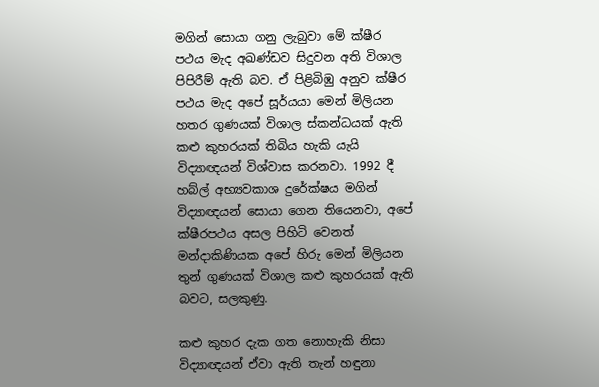මගින් සොයා ගනු ලැබුවා මේ ක්ෂීර පථය මැද අඛණ්ඩව සිදුවන අති විශාල පිපිරීම් ඇති බව. ඒ පිළිබිඹු අනුව ක්ෂීර පථය මැද අපේ සූර්යයා මෙන් මිලියන හතර ගුණයක් විශාල ස්කන්ධයක් ඇති කළු කුහරයක් තිබිය හැකි යැයි විද්‍යාඥයන් විශ්වාස කරනවා. 1992 දී හබ්ල් අභ්‍යවකාශ දුරේක්ෂය මගින් විද්‍යාඥයන් සොයා ගෙන තියෙනවා, අපේ ක්ෂීරපථය අසල පිහිටි වෙනත් මන්දාකිණියක අපේ හිරු මෙන් මිලියන තුන් ගුණයක් විශාල කළු කුහරයක් ඇති බවට, සලකුණු.

කළු කුහර දැක ගත නොහැකි නිසා විද්‍යාඥයන් ඒවා ඇති තැන් හඳුනා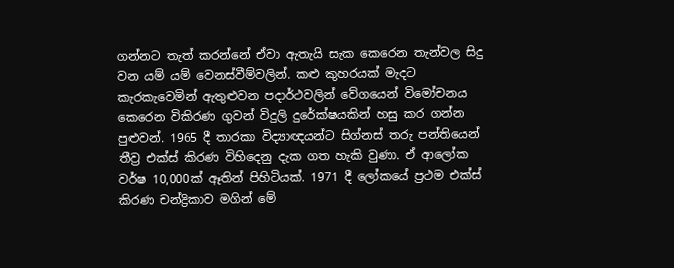ගන්නට තැත් කරන්නේ ඒවා ඇතැයි සැක කෙරෙන තැන්වල සිදු වන යම් යම් වෙනස්වීම්වලින්. කළු කුහරයක් මැදට කැරකැවෙමින් ඇතුළුවන පදාර්ථවලින් වේගයෙන් විමෝචනය කෙරෙන විකිරණ ගුවන් විදුලි දුරේක්ෂයකින් හසු කර ගන්න පුළුවන්. 1965 දී තාරකා විද්‍යාඥයන්ට සිග්නස් තරු පන්තියෙන් තීව්‍ර එක්ස් කිරණ විහිදෙනු දැක ගත හැකි වුණා. ඒ ආලෝක වර්ෂ 10,000ක් ඈතින් පිහිටියක්. 1971 දී ලෝකයේ ප්‍රථම එක්ස් කිරණ චන්ද්‍රිකාව මගින් මේ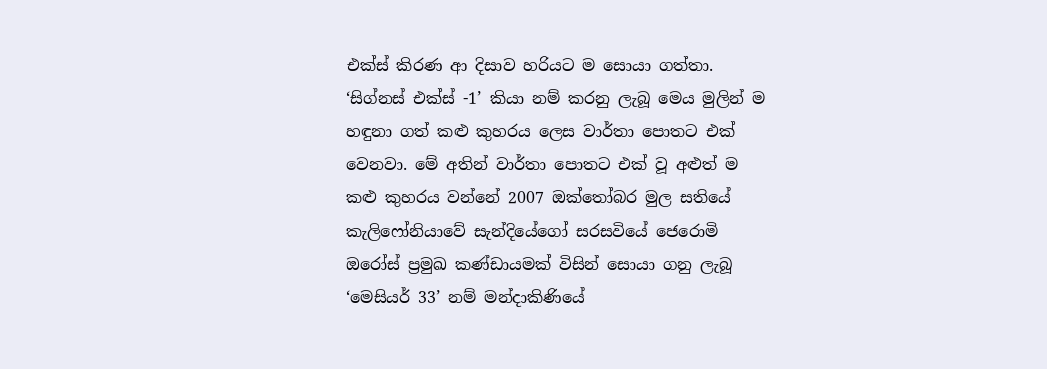එක්ස් කිරණ ආ දිසාව හරියට ම සොයා ගත්තා. ‘සිග්නස් එක්ස් -1’ කියා නම් කරනු ලැබූ මෙය මුලින් ම හඳුනා ගත් කළු කුහරය ලෙස වාර්තා පොතට එක් වෙනවා. මේ අතින් වාර්තා පොතට එක් වූ අළුත් ම කළු කුහරය වන්නේ 2007 ඔක්තෝබර මුල සතියේ කැලිෆෝනියාවේ සැන්දියේගෝ සරසවියේ ජෙරොමි ඔරෝස් ප්‍රමුඛ කණ්ඩායමක් විසින් සොයා ගනු ලැබූ ‘මෙසියර් 33’ නම් මන්දාකිණියේ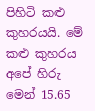පිහිටි කළු කුහරයයි. මේ කළු කුහරය අපේ හිරු මෙන් 15.65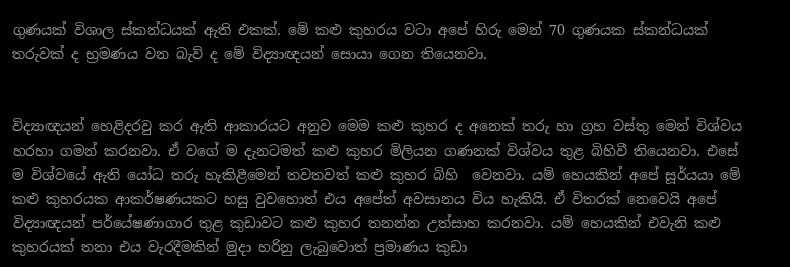ගුණයක් විශාල ස්කන්ධයක් ඇති එකක්. මේ කළු කුහරය වටා අපේ හිරු මෙන් 70 ගුණයක ස්කන්ධයක් තරුවක් ද භ්‍රමණය වන බැව් ද මේ විද්‍යාඥයන් සොයා ගෙන තියෙනවා.


විද්‍යාඥයන් හෙළිදරවු කර ඇති ආකාරයට අනුව මෙම කළු කුහර ද අනෙක් තරු හා ග්‍රහ වස්තු මෙන් විශ්වය හරහා ගමන් කරනවා. ඒ වගේ ම දැනටමත් කළු කුහර මිලියන ගණනක් විශ්වය තුළ බිහිවී තියෙනවා. එසේ ම විශ්වයේ ඇති යෝධ තරු හැකිළීමෙන් තවතවත් කළු කුහර බිහි  වෙනවා. යම් හෙයකින් අපේ සූර්යයා මේ කළු කුහරයක ආකර්ෂණයකට හසු වුවහොත් එය අපේත් අවසානය විය හැකියි. ඒ විතරක් නෙවෙයි අපේ විද්‍යාඥයන් පර්යේෂණාගාර තුළ කුඩාවට කළු කුහර තනන්න උත්සාහ කරනවා. යම් හෙයකින් එවැනි කළු කුහරයක් තනා එය වැරදීමකින් මුදා හරිනු ලැබුවොත් ප්‍රමාණය කුඩා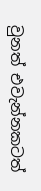වුනත් එවැන්නකටත්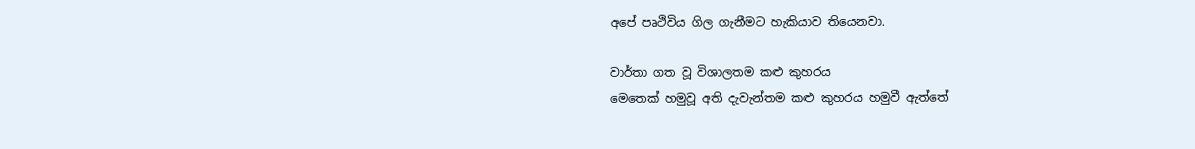අපේ පෘථිවිය ගිල ගැනීමට හැකියාව තියෙනවා.

වාර්තා ගත වූ විශාලතම කළු කුහරය
මෙතෙක් හමුවූ අති දැවැන්තම කළු කුහරය හමුවී ඇත්තේ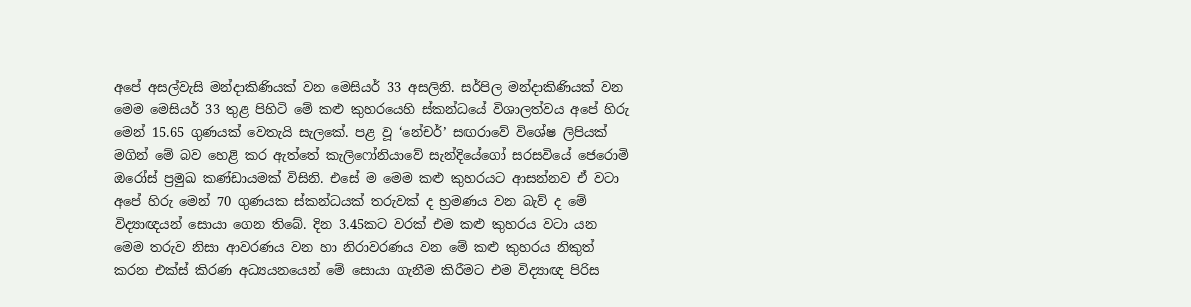අපේ අසල්වැසි මන්දාකිණියක් වන මෙසියර් 33 අසලිනි. සර්පිල මන්දාකිණියක් වන මෙම මෙසියර් 33 තුළ පිහිටි මේ කළු කුහරයෙහි ස්කන්ධයේ විශාලත්වය අපේ හිරු මෙන් 15.65 ගුණයක් වෙතැයි සැලකේ. පළ වූ ‘නේචර්’ සඟරාවේ විශේෂ ලිපියක් මගින් මේ බව හෙළි කර ඇත්තේ කැලිෆෝනියාවේ සැන්දියේගෝ සරසවියේ ජෙරොමි ඔරෝස් ප්‍රමුඛ කණ්ඩායමක් විසිනි. එසේ ම මෙම කළු කුහරයට ආසන්නව ඒ වටා අපේ හිරු මෙන් 70 ගුණයක ස්කන්ධයක් තරුවක් ද භ්‍රමණය වන බැව් ද මේ විද්‍යාඥයන් සොයා ගෙන තිබේ. දින 3.45කට වරක් එම කළු කුහරය වටා යන මෙම තරුව නිසා ආවරණය වන හා නිරාවරණය වන මේ කළු කුහරය නිකුත් කරන එක්ස් කිරණ අධ්‍යයනයෙන් මේ සොයා ගැනීම කිරීමට එම විද්‍යාඥ පිරිස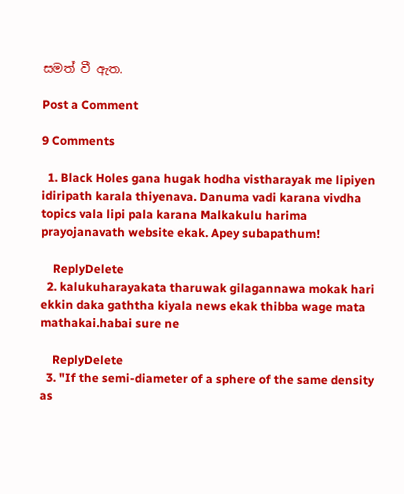සමත් වී ඇත.

Post a Comment

9 Comments

  1. Black Holes gana hugak hodha vistharayak me lipiyen idiripath karala thiyenava. Danuma vadi karana vivdha topics vala lipi pala karana Malkakulu harima prayojanavath website ekak. Apey subapathum!

    ReplyDelete
  2. kalukuharayakata tharuwak gilagannawa mokak hari ekkin daka gaththa kiyala news ekak thibba wage mata mathakai.habai sure ne

    ReplyDelete
  3. "If the semi-diameter of a sphere of the same density as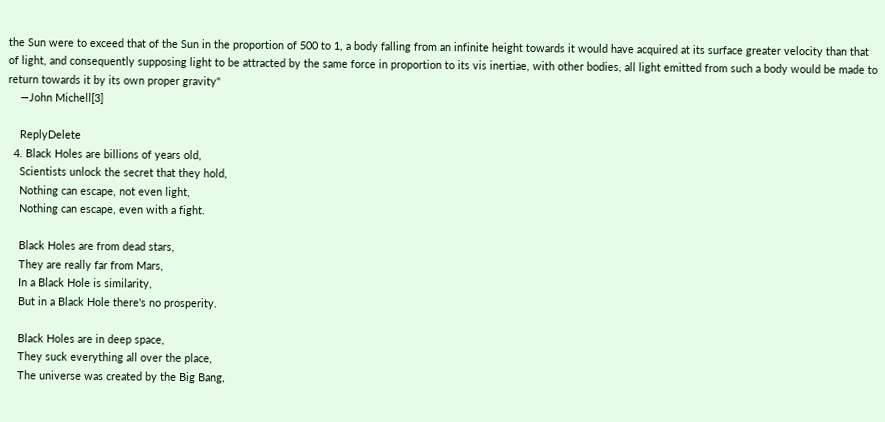the Sun were to exceed that of the Sun in the proportion of 500 to 1, a body falling from an infinite height towards it would have acquired at its surface greater velocity than that of light, and consequently supposing light to be attracted by the same force in proportion to its vis inertiae, with other bodies, all light emitted from such a body would be made to return towards it by its own proper gravity"
    —John Michell[3]

    ReplyDelete
  4. Black Holes are billions of years old,
    Scientists unlock the secret that they hold,
    Nothing can escape, not even light,
    Nothing can escape, even with a fight.

    Black Holes are from dead stars,
    They are really far from Mars,
    In a Black Hole is similarity,
    But in a Black Hole there's no prosperity.

    Black Holes are in deep space,
    They suck everything all over the place,
    The universe was created by the Big Bang,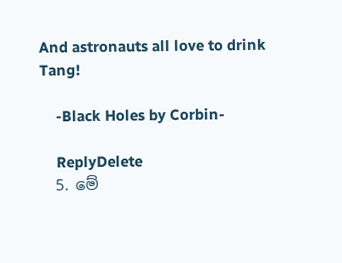And astronauts all love to drink Tang!

    -Black Holes by Corbin-

    ReplyDelete
  5. මේ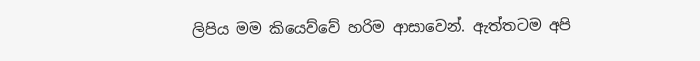ලිපිය මම කියෙව්වේ හරිම ආසාවෙන්. ඇත්තටම අපි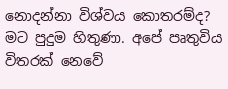නොදන්නා විශ්වය කොතරම්ද? මට පුදුම හිතුණා. අපේ පෘතුවිය විතරක් නෙවේ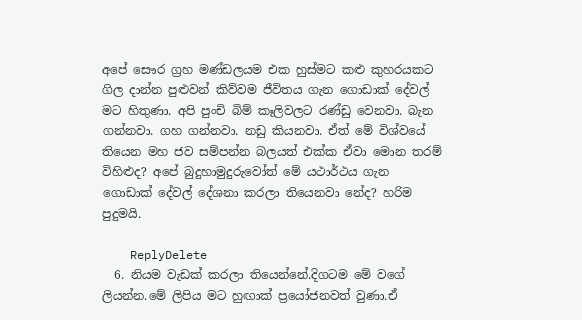අපේ සෞර ග්‍රහ මණ්ඩලයම එක හුස්මට කළු කුහරයකට ගිල දාන්න පුළුවන් කිව්වම ජීවිතය ගැන ගොඩාක් දේවල් මට හිතුණා. අපි පුංචි බිම් කෑලිවලට රණ්ඩු වෙනවා. බැන ගන්නවා. ගහ ගන්නවා. නඩු කියනවා. ඒත් මේ විශ්වයේ තියෙන මහ ජව සම්පන්න බලයත් එක්ක ඒවා මොන තරම් විහිළුද? අපේ බුදුහාමුදුරුවෝත් මේ යථාර්ථය ගැන ගොඩාක් දේවල් දේශනා කරලා තියෙනවා නේද? හරිම පුදුමයි.

    ReplyDelete
  6. නියම වැඩක් කරලා තියෙන්නේ.දිගටම මේ වගේ ලියන්න.මේ ලිපිය මට හුඟාක් ප්‍රයෝජනවත් වුණා.ඒ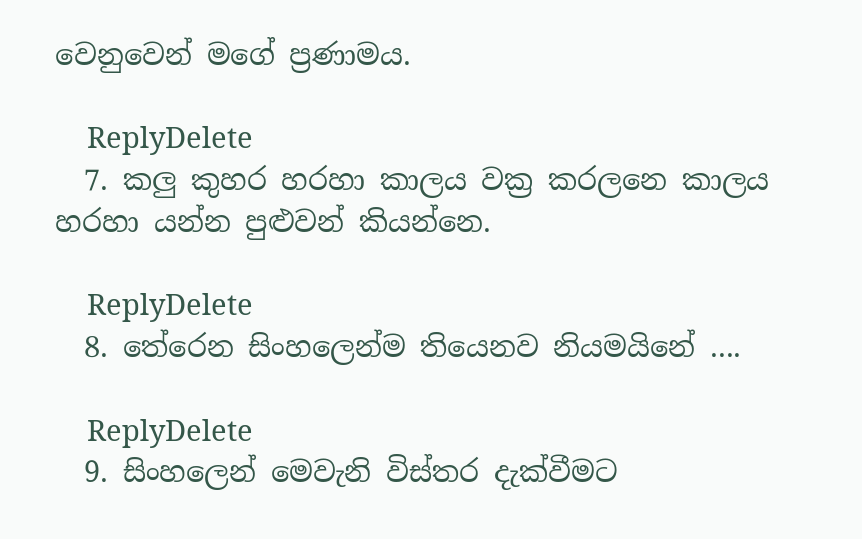වෙනුවෙන් මගේ ප්‍රණාමය.

    ReplyDelete
  7. කලු කුහර හරහා කාලය වක්‍ර කරලනෙ කාලය හරහා යන්න පුළුවන් කියන්නෙ.

    ReplyDelete
  8. තේරෙන සිංහලෙන්ම තියෙනව නියමයිනේ ....

    ReplyDelete
  9. සිංහලෙන් මෙවැනි විස්තර දැක්වීමට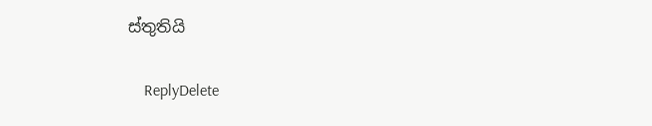ස්තුතියි

    ReplyDelete